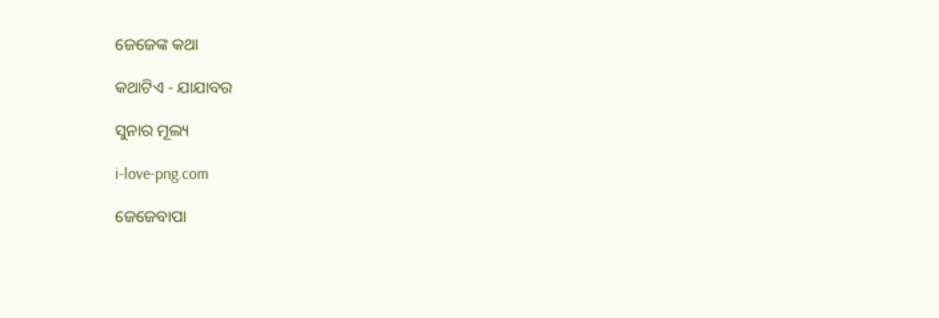ଜେଜେଙ୍କ କଥା

କଥାଟିଏ - ଯାଯାବର

ସୁନାର ମୂଲ୍ୟ

i-love-png.com

ଜେଜେବାପା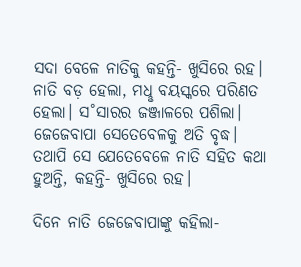ସଦା ବେଳେ ନାତିକୁ କହନ୍ତି- ଖୁସିରେ ରହ। ନାତି ବଡ଼ ହେଲା, ମଧୢ ବୟସ୍କରେ ପରିଣତ ହେଲା। ସ˚ସାରର ଜଞ୍ଜାଳରେ ପଶିଲା। ଜେଜେବାପା ସେତେବେଳକୁ ଅତି ବୃଦ୍ଧ। ତଥାପି ସେ ଯେତେବେଳେ ନାତି ସହିତ କଥା ହୁଅନ୍ତି, କହନ୍ତି- ଖୁସିରେ ରହ।

ଦିନେ ନାତି ଜେଜେବାପାଙ୍କୁ କହିଲା-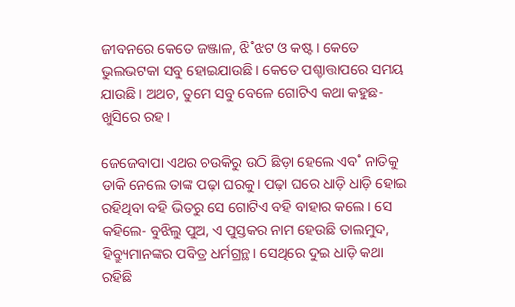ଜୀବନରେ କେତେ ଜଞ୍ଜାଳ, ଝି˚ଝଟ ଓ କଷ୍ଟ। କେତେ ଭୁଲଭଟକା ସବୁ ହୋଇଯାଉଛି। କେତେ ପଶ୍ଚାତ୍ତାପରେ ସମୟ ଯାଉଛି। ଅଥଚ, ତୁମେ ସବୁ ବେଳେ ଗୋଟିଏ କଥା କହୁଛ- ଖୁସିରେ ରହ।

ଜେଜେବାପା ଏଥର ଚଉକିରୁ ଉଠି ଛିଡ଼ା ହେଲେ ଏବ˚ ନାତିକୁ ଡାକି ନେଲେ ତାଙ୍କ ପଢ଼ା ଘରକୁ। ପଢ଼ା ଘରେ ଧାଡ଼ି ଧାଡ଼ି ହୋଇ ରହିଥିବା ବହି ଭିତରୁ ସେ ଗୋଟିଏ ବହି ବାହାର କଲେ। ସେ କହିଲେ- ବୁଝିଲୁ ପୁଅ, ଏ ପୁସ୍ତକର ନାମ ହେଉଛି ତାଲମୁଦ, ହିବ୍ର୍ୟୁମାନଙ୍କର ପବିତ୍ର ଧର୍ମଗ୍ରନ୍ଥ। ସେଥିରେ ଦୁଇ ଧାଡ଼ି କଥା ରହିଛି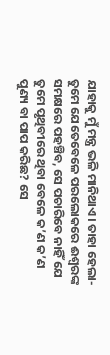ଯାହାକୁ ମୁଁ ମନ୍ତ୍ର ଭଳି ମାନିଥାଏ। ତାହା ହେଲା- ତୁମେ ଯେତେବେଳେ ପରଲୋକରେ ଈଶ୍ବରଙ୍କ ସମକ୍ଷରେ ପହଞ୍ଚିବ, ସେ ପଚାରିବେ ନାହିଁ ଯେ ତୁମେ ପୃଥିବୀରେ ଥିବା ବେଳେ କ’ଣ କ’ଣ ପୁଣ୍ୟ ବା ପାପ କରିଛ? ସେ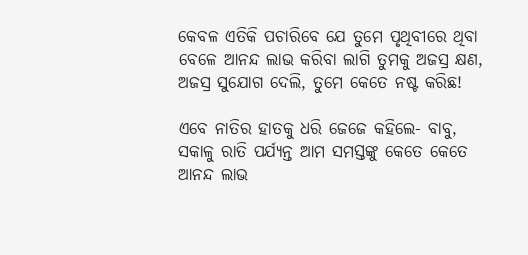କେବଳ ଏତିକି ପଚାରିବେ ଯେ ତୁମେ ପୃଥିବୀରେ ଥିବା ବେଳେ ଆନନ୍ଦ ଲାଭ କରିବା ଲାଗି ତୁମକୁ ଅଜସ୍ର କ୍ଷଣ, ଅଜସ୍ର ସୁଯୋଗ ଦେଲି, ତୁମେ କେତେ ନଷ୍ଟ କରିଛ!

ଏବେ ନାତିର ହାତକୁ ଧରି ଜେଜେ କହିଲେ- ବାବୁ, ସକାଳୁ ରାତି ପର୍ଯ୍ୟନ୍ତ ଆମ ସମସ୍ତଙ୍କୁ କେତେ କେତେ ଆନନ୍ଦ ଲାଭ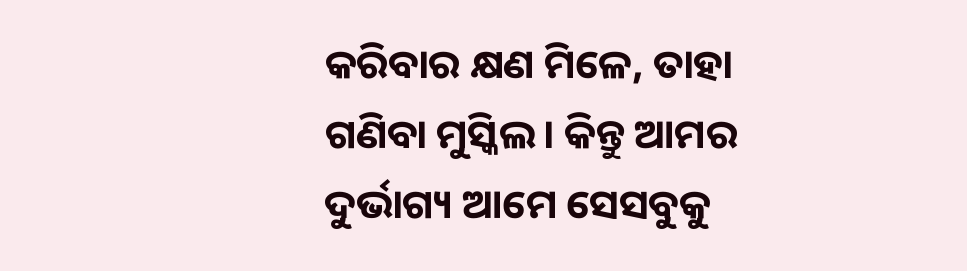କରିବାର କ୍ଷଣ ମିଳେ, ତାହା ଗଣିବା ମୁସ୍କିଲ। କିନ୍ତୁ ଆମର ଦୁର୍ଭାଗ୍ୟ ଆମେ ସେସବୁକୁ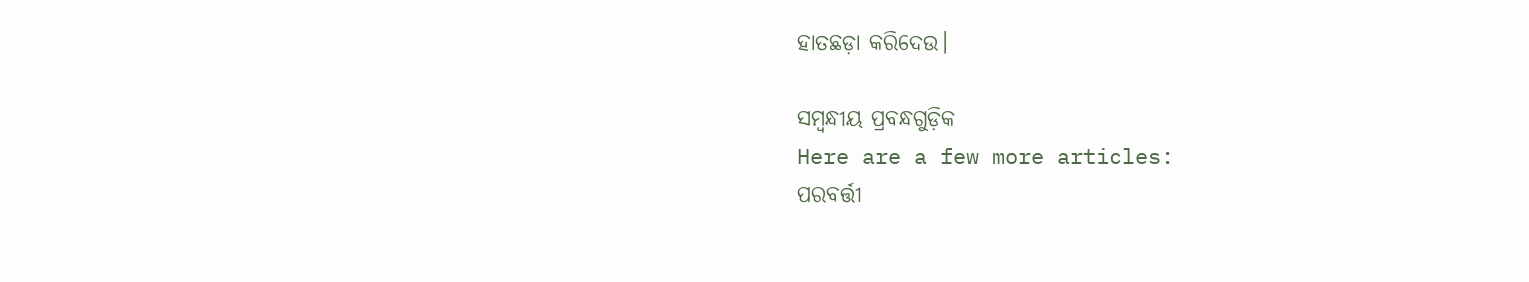ହାତଛଡ଼ା କରିଦେଉ।

ସମ୍ବନ୍ଧୀୟ ପ୍ରବନ୍ଧଗୁଡ଼ିକ
Here are a few more articles:
ପରବର୍ତ୍ତୀ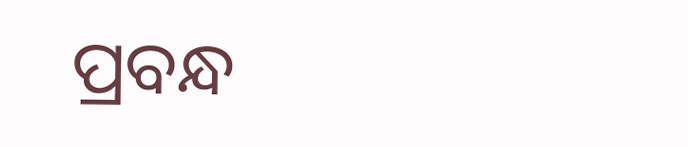ପ୍ରବନ୍ଧ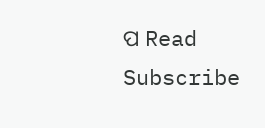ପ Read
Subscribe